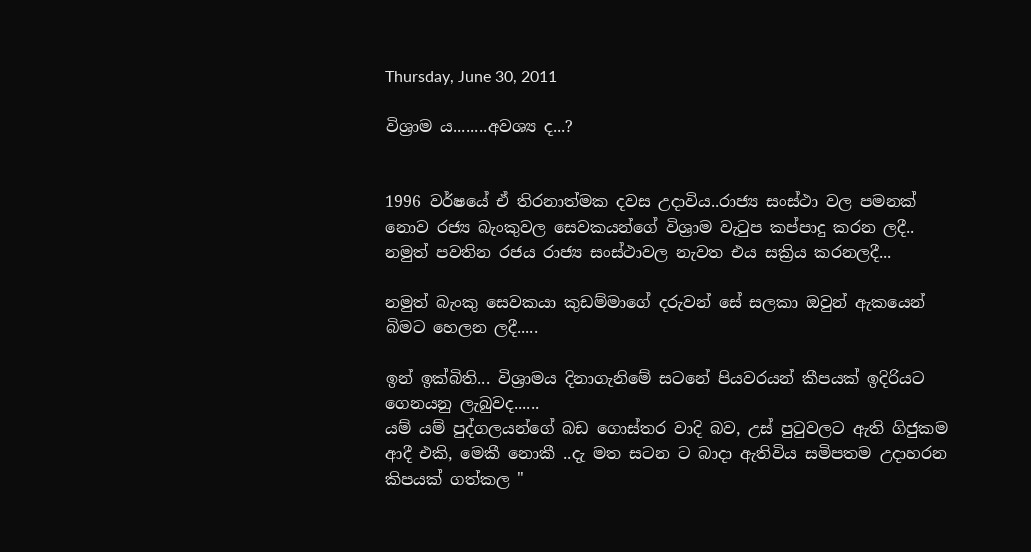Thursday, June 30, 2011

විශ්‍රාම ය........අවශ්‍ය ද...?


1996 වර්ෂයේ ඒ තිරනාත්මක දවස උදාවිය..රාජ්‍ය සංස්ථා වල පමනක් නොව රජ්‍ය බැංකුවල සෙවකයන්ගේ විශ්‍රාම වැටුප කප්පාදු කරන ලදී.. නමුත් පවතින රජය රාජ්‍ය සංස්ථාවල නැවත එය සක්‍රිය කරනලදී...

නමුත් බැංකු සෙවකයා කුඩම්මාගේ දරුවන් සේ සලකා ඔවුන් ඇකයෙන් බිමට හෙලන ලදී.....

ඉන් ඉක්බිති... විශ්‍රාමය දිනාගැනිමේ සටනේ පියවරයන් කීපයක් ඉදිරියට ගෙනයනු ලැබුවද......
යම් යම් පුද්ගලයන්ගේ බඩ ගොස්තර වාදි බව, උස් පුටුවලට ඇති ගිජුකම ආදී එකි, මෙකී නොකී ..දැ මත සටන ට බාදා ඇතිවිය සමිපතම උදාහරන කිපයක් ගත්කල "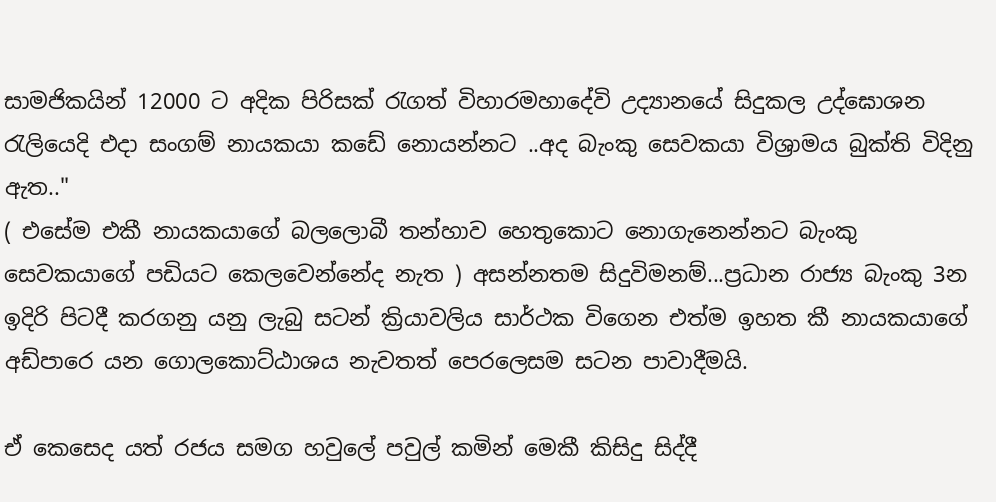සාමජිකයින් 12000 ට අදික පිරිසක් රැගත් විහාරමහාදේවි උද්‍යානයේ සිදුකල උද්ඝොශන රැලියෙදි එදා සංගම් නායකයා කඩේ නොයන්නට ..අද බැංකු සෙවකයා විශ්‍රාමය බුක්ති විදිනු ඇත.."
( එසේම එකී නායකයාගේ බලලොබී තන්හාව හෙතුකොට නොගැනෙන්නට බැංකු සෙවකයාගේ පඩියට කෙලවෙන්නේද නැත ) අසන්නතම සිදුවිමනම්...ප්‍රධාන රාජ්‍ය බැංකු 3න ඉදිරි පිටදී කරගනු යනු ලැබු සටන් ක්‍රියාවලිය සාර්ථක විගෙන එත්ම ඉහත කී නායකයාගේ අඩ්පාරෙ යන ගොලකොට්ඨාශය නැවතත් පෙරලෙසම සටන පාවාදීමයි.

ඒ කෙසෙද යත් රජය සමග හවුලේ පවුල් කමින් මෙකී කිසිදු සිද්දී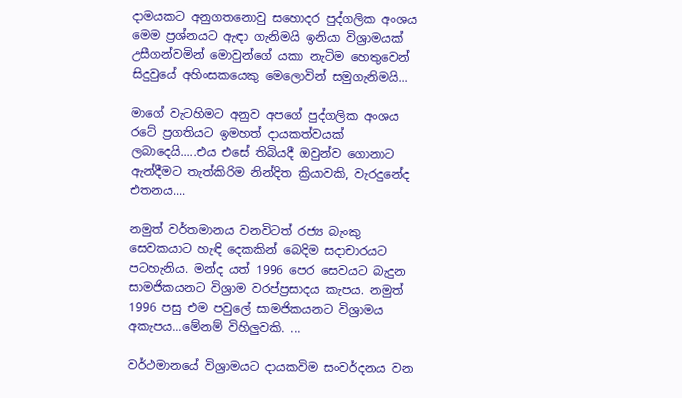දාමයකට අනුගතනොවු සහොදර පුද්ගලික අංශය මෙම ප්‍රශ්නයට ඇඳා ගැනිමයි ඉනියා විශ්‍රාමයක් උසීගන්වමින් මොවුන්ගේ යකා නැටිම හෙතුවෙන් සිදුවුයේ අහිංසකයෙකු මෙලොවින් සමුගැනිමයි...

මාගේ වැටහිමට අනුව අපගේ පුද්ගලික අංශය රටේ ප්‍රගතියට ඉමහත් දායකත්වයක් ලබාදෙයි.....එය එසේ තිබියදී ඔවුන්ව ගොනාට ඇන්දීමට තැත්කිරිම නින්දිත ක්‍රියාවකි, වැරදුනේද එතනය....

නමුත් වර්තමානය වනවිටත් රජ්‍ය බැංකු සෙවකයාට හැඳි දෙකකින් බෙදිම සදාචාරයට පටහැනිය. මන්ද යත් 1996 පෙර සෙවයට බැදුන සාමජිකයනට විශ්‍රාම වරප්ප්‍රසාදය කැපය. නමුත් 1996 පසු එම පවුලේ සාමජිකයනට විශ්‍රාමය අකැපය...මේනම් විහිලුවකි. ...

වර්ථමානයේ විශ්‍රාමයට දායකවිම සංවර්දනය වන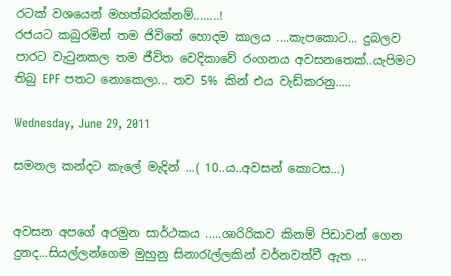රටක් වශයෙන් මහත්බරක්නම්........!
රජයට කබුරමින් තම ජිවිතේ හොදම කාලය ....කැපකොට... දුබලව පාරට වැටුනකල තම ජීවිත වෙදිකාවේ රංගනය අවසනතෙක්..යැපිමට තිබු EPF පතට නොකෙලා... තව 5% කින් එය වැඩ්කරනු.....

Wednesday, June 29, 2011

සමනල කන්දට කැලේ මැදින් ...( 10..ය..අවසන් කොටස...)


අවසන අපගේ අරමුන සාර්ථකය .....ශාරිරිකව කිනම් පිඩාවන් ගෙන දුනද...සියල්ලන්ගෙම මුහුනු සිනාරැල්ලකින් වර්නවත්වී ඇත ...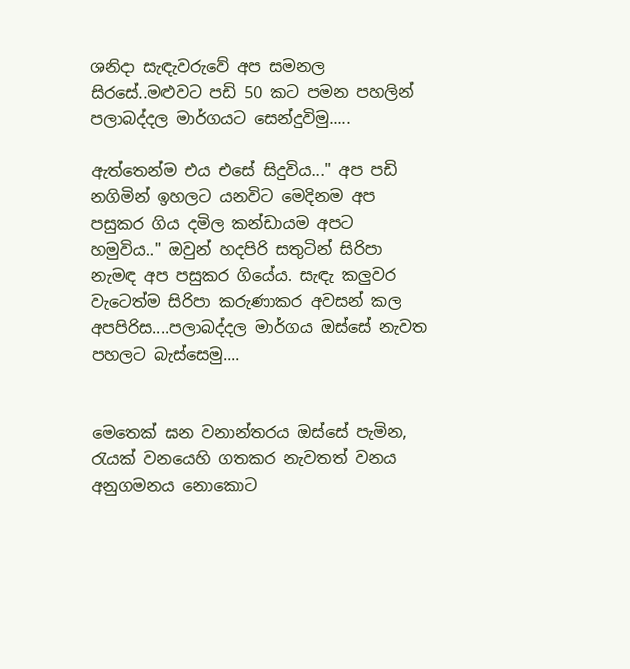ශනිදා සැඳැවරුවේ අප සමනල සිරසේ..මළුවට පඩි 50 කට පමන පහලින් පලාබද්දල මාර්ගයට සෙන්දුවිමු.....

ඇත්තෙන්ම එය එසේ සිදුවිය..." අප පඩි නගිමින් ඉහලට යනවිට මෙදිනම අප පසුකර ගිය දමිල කන්ඩායම අපට හමුවිය.." ඔවුන් හදපිරි සතුටින් සිරිපා නැමඳ අප පසුකර ගියේය. සැඳැ කලුවර වැටෙත්ම සිරිපා කරුණාකර අවසන් කල අපපිරිස....පලාබද්දල මාර්ගය ඔස්සේ නැවත පහලට බැස්සෙමු....


මෙතෙක් ඝන වනාන්තරය ඔස්සේ පැමින, රැයක් වනයෙහි ගතකර නැවතත් වනය අනුගමනය නොකොට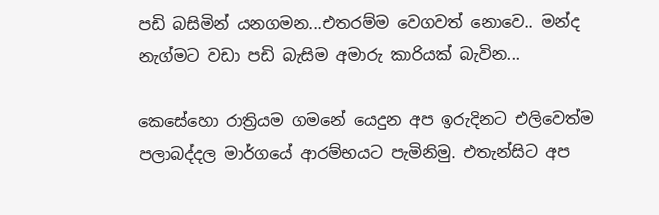පඩි බසිමින් යනගමන...එතරම්ම වෙගවත් නොවෙ.. මන්ද නැග්මට වඩා පඩි බැසිම අමාරු කාරියක් බැවින...

කෙසේහො රාත්‍රියම ගමනේ යෙදුන අප ඉරුදිනට එලිවෙත්ම පලාබද්දල මාර්ගයේ ආරම්භයට පැමිනිමු. එතැන්සිට අප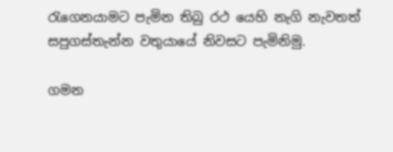රැගෙනයාමට පැමින තිබු රථ යෙහි නැගි නැවතත් සපුගස්තැන්න වතුයායේ නිවසට පැමිනිමු.

ගමන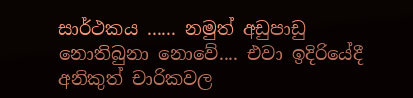සාර්ථකය ...... නමුත් අඩුපාඩු නොතිබුනා නොවේ.... එවා ඉදිරියේදී අනිකුත් චාරිකවල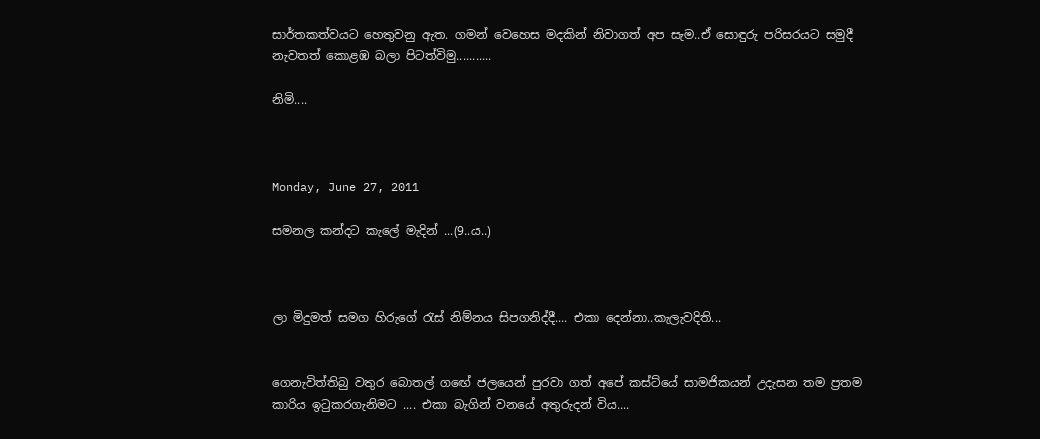සාර්තකත්වයට හෙතුවනු ඇත. ගමන් වෙහෙස මදකින් නිවාගත් අප සැම..ඒ සොඳුරු පරිසරයට සමුදී නැවතත් කොළඹ බලා පිටත්විමු...........

නිමි....



Monday, June 27, 2011

සමනල කන්දට කැලේ මැදින් ...(9..ය..)



ලා මිදුමත් සමග හිරුගේ රැස් නිම්නය සිපගනිද්දී.... එකා දෙන්නා..කැලැවදිති...


ගෙනැවිත්තිබු වතුර බොතල් ගඟේ ජලයෙන් පුරවා ගත් අපේ කස්ට්යේ සාමජිකයන් උදැසන තම ප්‍රතම කාරිය ඉටුකරගැනිමට .... එකා බැගින් වනයේ අතුරුදන් විය....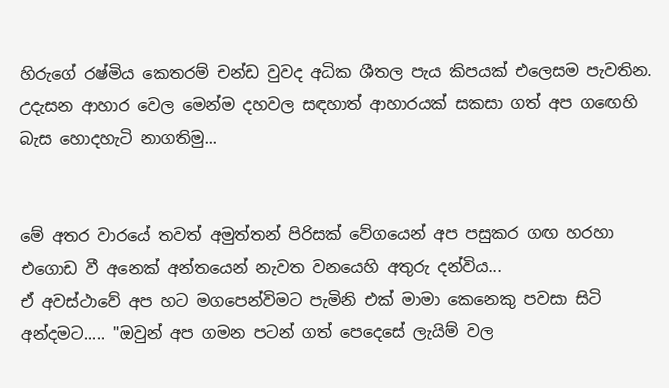හිරුගේ රෂ්මිය කෙතරම් චන්ඩ වුවද අධික ශීතල පැය කිපයක් එලෙසම පැවතින. උදැසන ආහාර වෙල මෙන්ම දහවල සඳහාත් ආහාරයක් සකසා ගත් අප ගඟෙහි බැස හොදහැටි නාගතිමු...


මේ අතර වාරයේ තවත් අමුත්තන් පිරිසක් වේගයෙන් අප පසුකර ගඟ හරහා එගොඩ වී අනෙක් අන්තයෙන් නැවත වනයෙහි අතුරු දන්විය...
ඒ අවස්ථාවේ අප හට මගපෙන්විමට පැමිනි එක් මාමා කෙනෙකු පවසා සිටි අන්දමට..... "ඔවුන් අප ගමන පටන් ගත් පෙදෙසේ ලැයිම් වල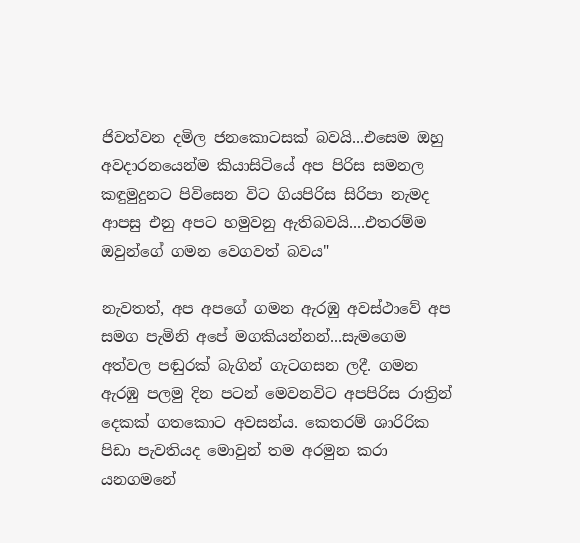ජිවත්වන දමිල ජනකොටසක් බවයි...එසෙම ඔහු අවදාරනයෙන්ම කියාසිටියේ අප පිරිස සමනල කඳුමුදුනට පිවිසෙන විට ගියපිරිස සිරිපා නැමද ආපසු එනු අපට හමුවනු ඇතිබවයි....එතරම්ම ඔවුන්ගේ ගමන වෙගවත් බවය"

නැවතත්, අප අපගේ ගමන ඇරඹු අවස්ථාවේ අප සමග පැමිනි අපේ මගකියන්නන්...සැමගෙම අත්වල පඬුරක් බැගින් ගැටගසන ලදී. ගමන ඇරඹු පලමු දින පටන් මෙවනවිට අපපිරිස රාත්‍රින් දෙකක් ගතකොට අවසන්ය. කෙතරම් ශාරිරික පිඩා පැවතියද මොවුන් තම අරමුන කරා යනගමනේ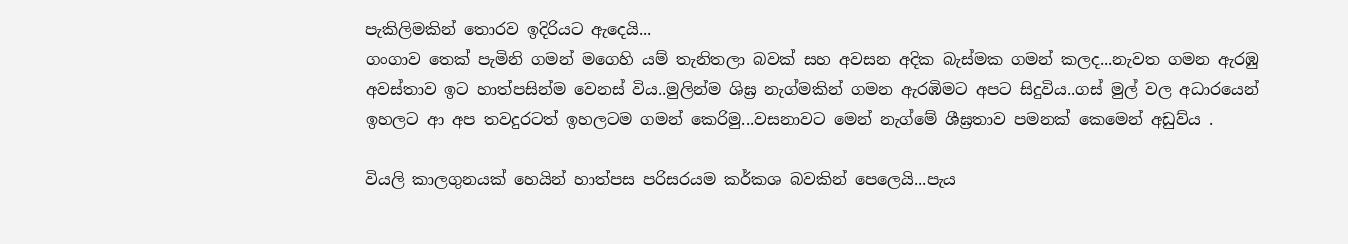පැකිලිමකින් තොරව ඉදිරියට ඇදෙයි...
ගංගාව තෙක් පැමිනි ගමන් මගෙහි යම් තැනිතලා බවක් සහ අවසන අදික බැස්මක ගමන් කලද...නැවත ගමන ඇරඹු අවස්තාව ඉට හාත්පසින්ම වෙනස් විය..මුලින්ම ශිඝ්‍ර නැග්මකින් ගමන ඇරඹිමට අපට සිදුවිය..ගස් මුල් වල අධාරයෙන් ඉහලට ආ අප තවදුරටත් ඉහලටම ගමන් කෙරිමු...වසනාවට මෙන් නැග්මේ ශීඝ්‍රතාව පමනක් කෙමෙන් අඩුව්ය .

වියලි කාලගුනයක් හෙයින් හාත්පස පරිසරයම කර්කශ බවකින් පෙලෙයි...පැය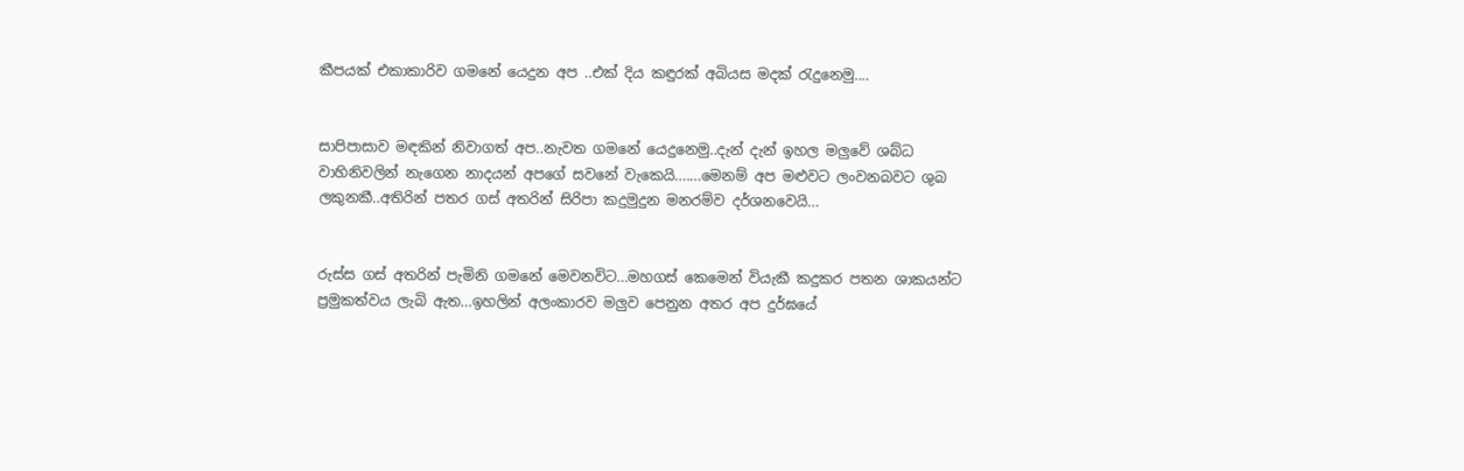කීපයක් එකාකාරිව ගමනේ යෙදුන අප ..එක් දිය කඳුරක් අබියස මදක් රැදුනෙමු....


සාපිපාසාව මඳකින් නිවාගත් අප..නැවත ගමනේ යෙදුනෙමු..දැන් දැන් ඉහල මලුවේ ශබ්ධ වාහිනිවලින් නැගෙන නාදයන් අපගේ සවනේ වැකෙයි.......මෙනම් අප මළුවට ලංවනබවට ශුබ ලකුනකී..අතිරින් පතර ගස් අතරින් සිරිපා කදුමුදුන මනරම්ව දර්ශනවෙයි...


රුස්ස ගස් අතරින් පැමිනි ගමනේ මෙවනවිට...මහගස් කෙමෙන් වියැකී කදුකර පතන ශාකයන්ට ප්‍රමුකත්වය ලැබි ඇත...ඉහලින් අලංකාරව මලුව පෙනුන අතර අප දුර්ඝයේ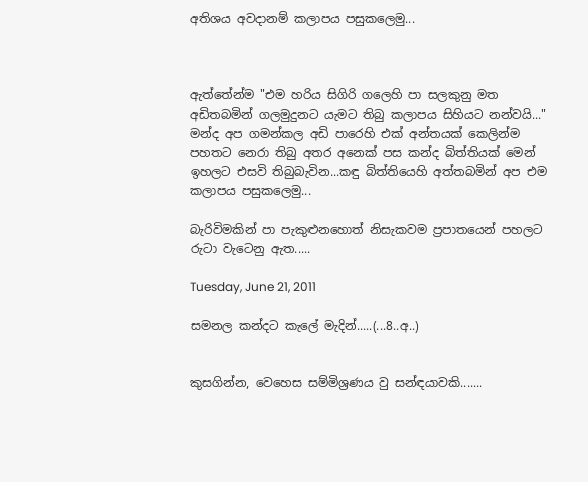අතිශය අවදානම් කලාපය පසුකලෙමු...



ඇත්තේන්ම "එම හරිය සිගිරි ගලෙහි පා සලකුනු මත අඩිතබමින් ගලමුදුනට යැමට තිබු කලාපය සිහියට නන්වයි..." මන්ද අප ගමන්කල අඩි පාරෙහි එක් අන්තයක් කෙලින්ම පහතට නෙරා තිබු අතර අනෙක් පස කන්ද බිත්තියක් මෙන් ඉහලට එසවි තිබුබැවින...කඳු බිත්තියෙහි අත්තබමින් අප එම කලාපය පසුකලෙමු...

බැරිවිමකින් පා පැකුළුනහොත් නිසැකවම ප්‍රපාතයෙන් පහලට රුටා වැටෙනු ඇත.....

Tuesday, June 21, 2011

සමනල කන්දට කැලේ මැදින්.....(...8..අ..)


කුසගින්න, වෙහෙස සම්මිශ්‍රණය වු සන්ඳයාවකි.......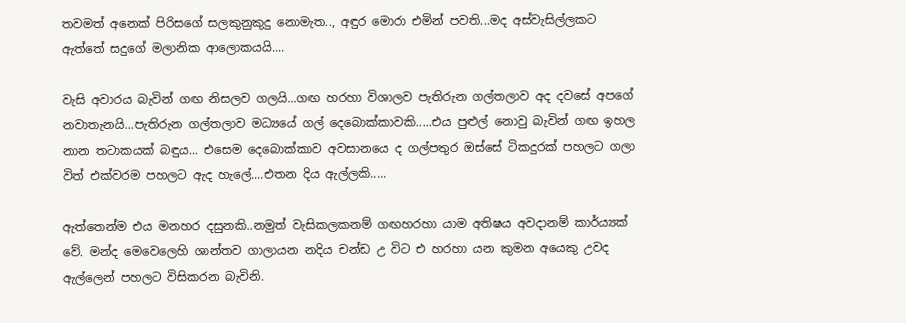තවමත් අනෙක් පිරිසගේ සලකුනුකුදු නොමැත.., අඳුර මොරා එමින් පවති...මද අස්වැසිල්ලකට ඇත්තේ සදුගේ මලානික ආලොකයයි....

වැසි අවාරය බැවින් ගඟ නිසලව ගලයි...ගඟ හරහා විශාලව පැතිරුන ගල්තලාව අද දවසේ අපගේ නවාතැනයි...පැතිරුන ගල්තලාව මධ්‍යයේ ගල් දෙබොක්කාවකි.....එය පුළුල් නොවු බැවින් ගඟ ඉහල නාන තටාකයක් බඳුය... එසෙම දෙබොක්කාව අවසානයෙ ද ගල්පතුර ඔස්සේ ටිකදුරක් පහලට ගලා විත් එක්වරම පහලට ඇද හැලේ....එතන දිය ඇල්ලකි.....

ඇත්තෙන්ම එය මනහර දසුනකි..නමුත් වැසිකලකනම් ගඟහරහා යාම අතිෂය අවදානම් කාර්ය්‍යක් වේ. මන්ද මෙවෙලෙහි ශාන්තව ගාලායන නදිය චන්ඩ උ විට එ හරහා යන කුමන අයෙකු උවද ඇල්ලෙන් පහලට විසිකරන බැවිනි.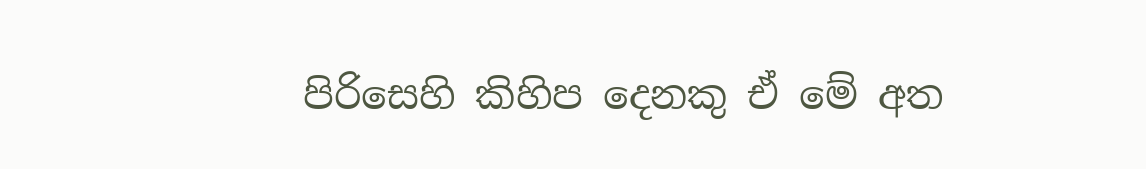පිරිසෙහි කිහිප දෙනකු ඒ මේ අත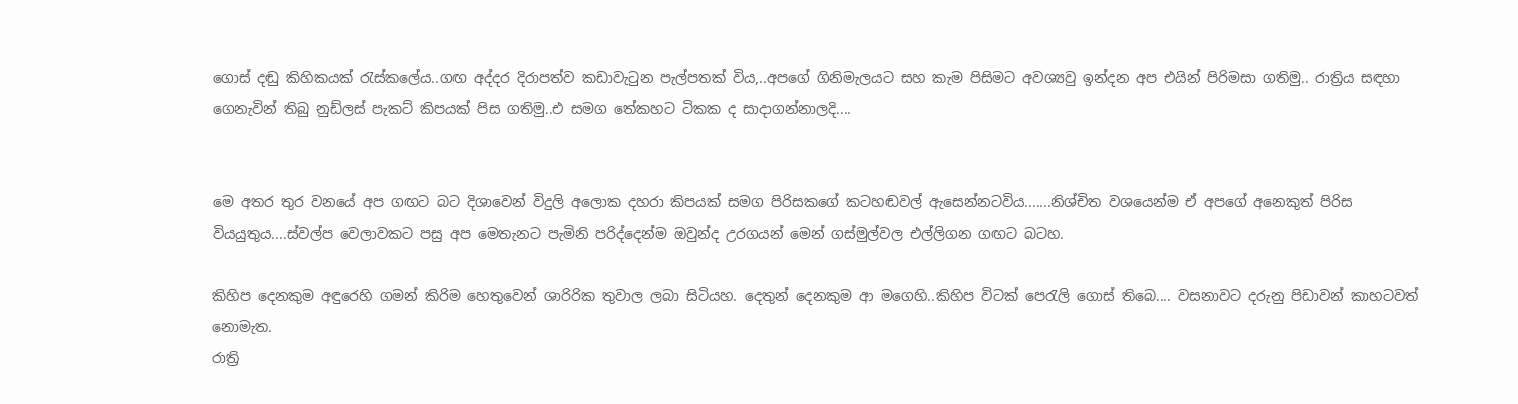ගොස් දඬු කිහිකයක් රැස්කලේය..ගඟ අද්දර දිරාපත්ව කඩාවැටුන පැල්පතක් විය,..අපගේ ගිනිමැලයට සහ කැම පිසිමට අවශ්‍යවු ඉන්දන අප එයින් පිරිමසා ගතිමු.. රාත්‍රිය සඳහා ගෙනැවින් තිබු නුඩ්ලස් පැකට් කිපයක් පිස ගතිමු..එ සමග තේකහට ටිකක ද සාදාගන්නාලදි....


මෙ අතර තුර වනයේ අප ගඟට බට දිශාවෙන් විදුලි අලොක දහරා කිපයක් සමග පිරිසකගේ කටහඬවල් ඇසෙන්නටවිය.......නිශ්චිත වශයෙන්ම ඒ අපගේ අනෙකුත් පිරිස වියයුතුය....ස්වල්ප වෙලාවකට පසු අප මෙතැනට පැමිනි පරිද්දෙන්ම ඔවුන්ද උරගයන් මෙන් ගස්මුල්වල එල්ලිගන ගඟට බටහ.

කිහිප දෙනකුම අඳුරෙහි ගමන් කිරිම හෙතුවෙන් ශාරිරික තුවාල ලබා සිටියහ. දෙතුන් දෙනකුම ආ මගෙහි..කිහිප විටක් පෙරැලි ගොස් තිබෙ.... වසනාවට දරුනු පිඩාවන් කාහටවත් නොමැත.
රාත්‍රි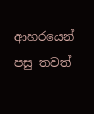ආහරයෙන් පසු තවත්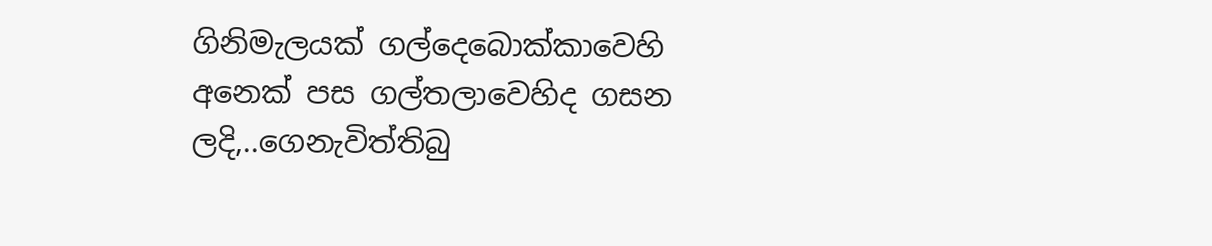ගිනිමැලයක් ගල්දෙබොක්කාවෙහි අනෙක් පස ගල්තලාවෙහිද ගසන ලදි,..ගෙනැවිත්තිබු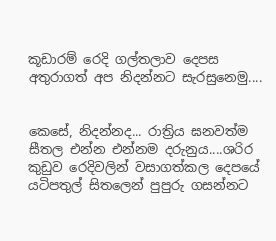කූඩාරම් රෙදි ගල්තලාව දෙපස අතුරාගත් අප නිදන්නට සැරසුනෙමු....


කෙසේ, නිදන්නද... රාත්‍රිය ඝනවත්ම සීතල එන්න එන්නම දරුනුය....ශරිර කුඩුව රෙදිවලින් වසාගත්කල දෙපයේ යටිපතුල් සිතලෙන් පුපුරු ගසන්නට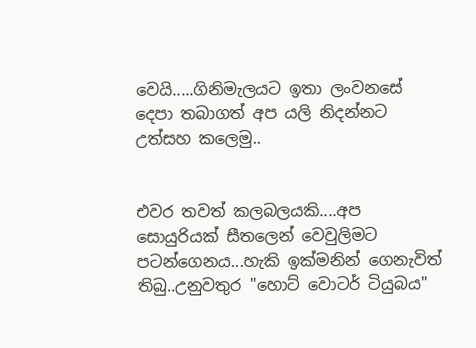වෙයි.....ගිනිමැලයට ඉතා ලංවනසේ දෙපා තබාගත් අප යලි නිදන්නට උත්සහ කලෙමු..


එවර තවත් කලබලයකි....අප සොයුරියක් සීතලෙන් වෙවුලිමට පටන්ගෙනය...හැකි ඉක්මනින් ගෙනැවිත් තිබු..උනුවතුර "හොට් වොටර් ටියුබය"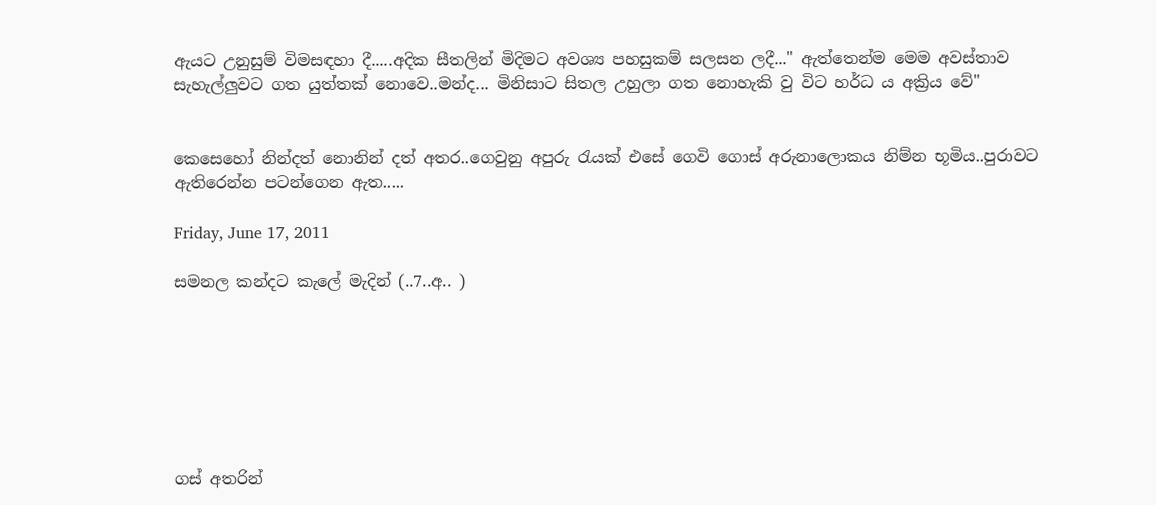ඇයට උනුසුම් විමසඳහා දී.....අදික සීතලින් මිදිමට අවශ්‍ය පහසුකම් සලසන ලදී..." ඇත්තෙන්ම මෙම අවස්තාව සැහැල්ලුවට ගත යුත්තක් නොවෙ..මන්ද... මිනිසාට සිතල උහුලා ගත නොහැකි වු විට හර්ධ ය අක්‍රිය වේ"


කෙසෙහෝ නින්දත් නොනින් දත් අතර..ගෙවුනු අපුරු රැයක් එසේ ගෙවි ගොස් අරුනාලොකය නිම්න භූමිය..පුරාවට ඇතිරෙන්න පටන්ගෙන ඇත.....

Friday, June 17, 2011

සමනල කන්දට කැලේ මැදින් (..7..අ.. )







ගස් අතරින්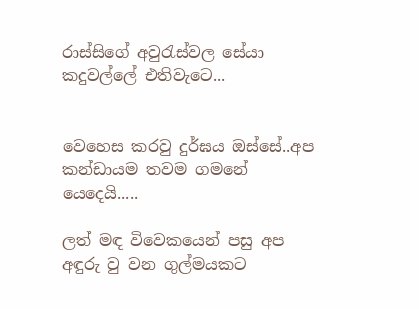රාස්සිගේ අවුරැස්වල සේයා කදුවල්ලේ එතිවැටෙ...


වෙහෙස කරවු දුර්ඝය ඔස්සේ..අප කන්ඩායම තවම ගමනේ යෙදෙයි.....

ලත් මඳ විවෙකයෙන් පසු අප අඳුරු වු වන ගුල්මයකට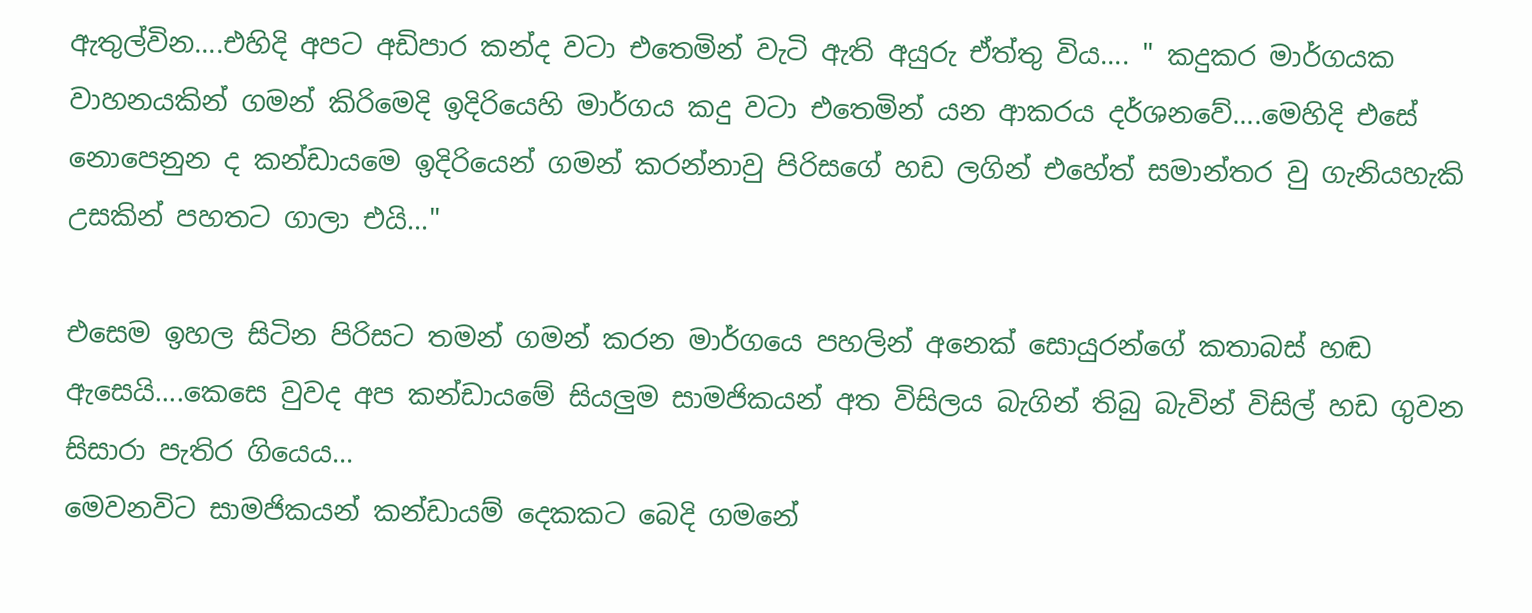ඇතුල්වින....එහිදි අපට අඩිපාර කන්ද වටා එතෙමින් වැටි ඇති අයුරු ඒත්තු විය.... " කදුකර මාර්ගයක වාහනයකින් ගමන් කිරිමෙදි ඉදිරියෙහි මාර්ගය කදු වටා එතෙමින් යන ආකරය දර්ශනවේ....මෙහිදි එසේ නොපෙනුන ද කන්ඩායමෙ ඉදිරියෙන් ගමන් කරන්නාවු පිරිසගේ හඩ ලගින් එහේත් සමාන්තර වු ගැනියහැකි උසකින් පහතට ගාලා එයි..."

එසෙම ඉහල සිටින පිරිසට තමන් ගමන් කරන මාර්ගයෙ පහලින් අනෙක් සොයුරන්ගේ කතාබස් හඬ ඇසෙයි....කෙසෙ වුවද අප කන්ඩායමේ සියලුම සාමජිකයන් අත විසිලය බැගින් තිබු බැවින් විසිල් හඩ ගුවන සිසාරා පැතිර ගියෙය...
මෙවනවිට සාමජිකයන් කන්ඩායම් දෙකකට බෙදි ගමනේ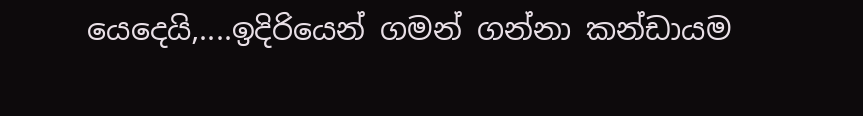යෙදෙයි,....ඉදිරියෙන් ගමන් ගන්නා කන්ඩායම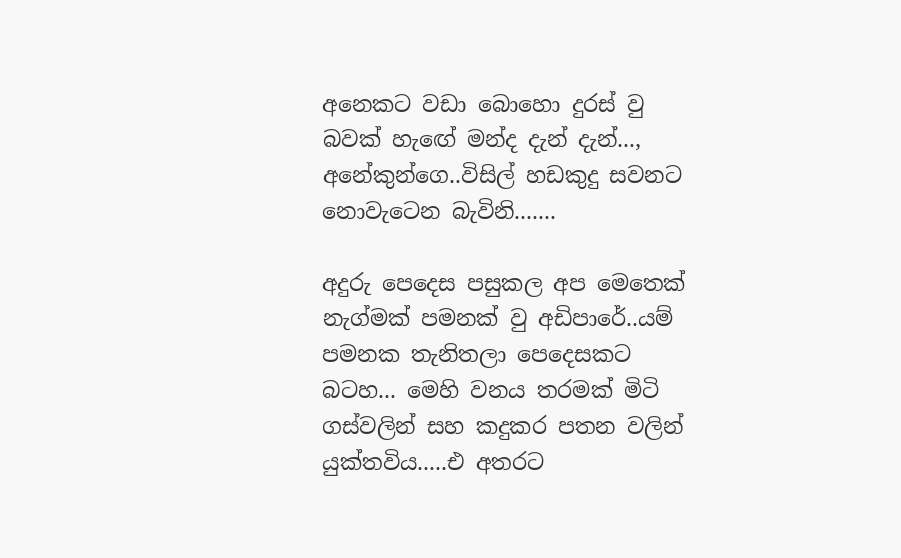අනෙකට වඩා බොහො දුරස් වු බවක් හැඟේ මන්ද දැන් දැන්..., අනේකුන්ගෙ..විසිල් හඩකුදු සවනට නොවැටෙන බැවිනි.......

අදුරු පෙදෙස පසුකල අප මෙතෙක් නැග්මක් පමනක් වු අඩිපාරේ..යම් පමනක තැනිතලා පෙදෙසකට බටහ... මෙහි වනය තරමක් මිටි ගස්වලින් සහ කදුකර පතන වලින් යුක්තවිය.....එ අතරට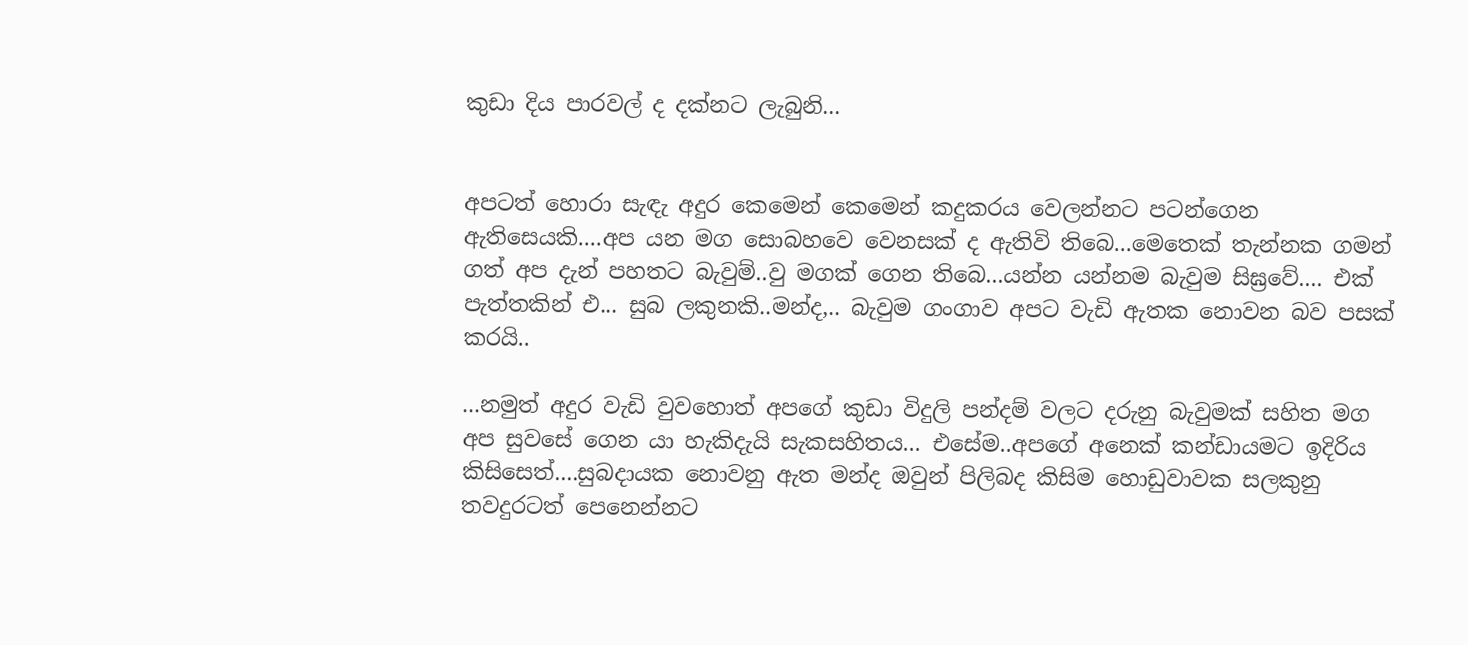කුඩා දිය පාරවල් ද දක්නට ලැබුනි...


අපටත් හොරා සැඳැ අදුර කෙමෙන් කෙමෙන් කදුකරය වෙලන්නට පටන්ගෙන ඇතිසෙයකි....අප යන මග සොබහවෙ වෙනසක් ද ඇතිවි තිබෙ...මෙතෙක් තැන්නක ගමන් ගත් අප දැන් පහතට බැවුම්..වු මගක් ගෙන තිබෙ...යන්න යන්නම බැවුම සිඝ්‍රවේ.... එක් පැත්තකින් එ... සුබ ලකුනකි..මන්ද,.. බැවුම ගංගාව අපට වැඩි ඇතක නොවන බව පසක් කරයි..

...නමුත් අදුර වැඩි වුවහොත් අපගේ කුඩා විදුලි පන්දම් වලට දරුනු බැවුමක් සහිත මග අප සුවසේ ගෙන යා හැකිදැයි සැකසහිතය... එසේම..අපගේ අනෙක් කන්ඩායමට ඉදිරිය කිසිසෙත්....සුබදායක නොවනු ඇත මන්ද ඔවුන් පිලිබද කිසිම හොඩුවාවක සලකුනු තවදුරටත් පෙනෙන්නට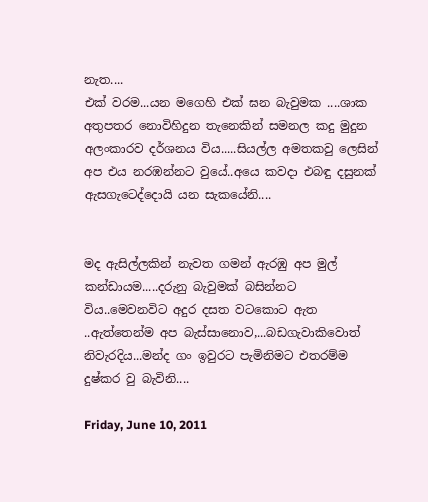නැත....
එක් වරම...යන මගෙහි එක් ඝන බැවුමක ....ශාක අතුපතර නොවිහිදුන තැනෙකින් සමනල කදු මුදුන අලංකාරව දර්ශනය විය.....සියල්ල අමතකවු ලෙසින් අප එය නරඹන්නට වුයේ..අයෙ කවදා එබඳු දසුනක් ඇසගැටෙද්දොයි යන සැකයේනි....


මද ඇසිල්ලකින් නැවත ගමන් ඇරඹු අප මුල් කන්ඩායම.....දරුනු බැවුමක් බසින්නට විය..මෙවනවිට අදුර දසත වටකොට ඇත ..ඇත්තෙන්ම අප බැස්සානොව,...බඩගැවාකිවොත් නිවැරදිය...මන්ද ගං ඉවුරට පැමිනිමට එතරම්ම දුෂ්කර වු බැවිනි....

Friday, June 10, 2011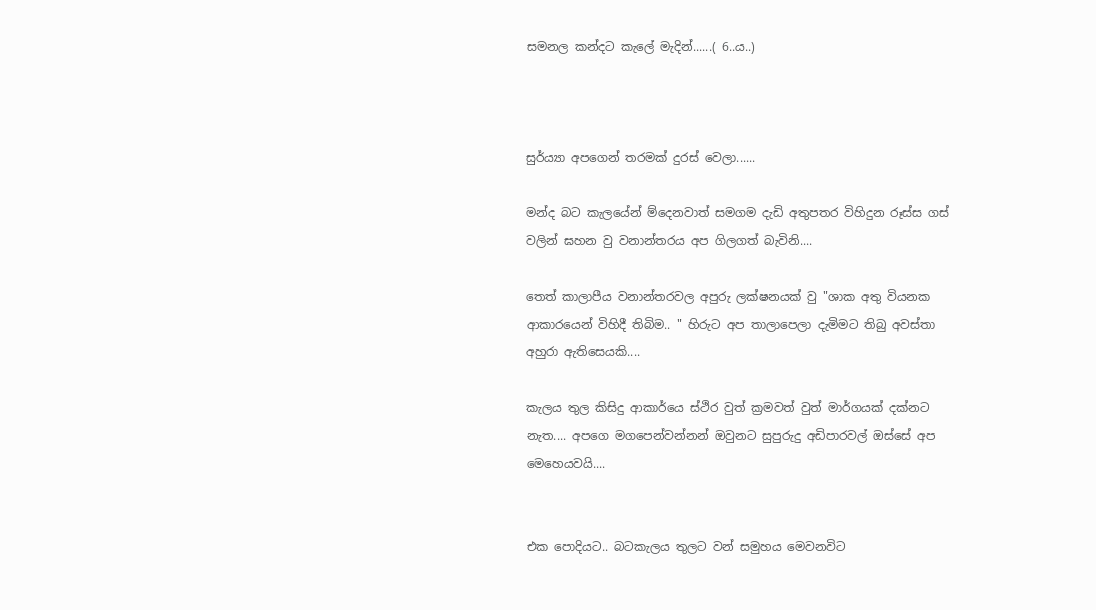සමනල කන්දට කැලේ මැදින්......( 6..ය..)



සුර්ය්‍යා අපගෙන් තරමක් දුරස් වෙලා......

මන්ද බට කැලයේන් ම්දෙනවාත් සමගම දැඩි අතුපතර විහිදුන රූස්ස ගස් වලින් ඝහන වු වනාන්තරය අප ගිලගත් බැවිනි....

තෙත් කාලාපීය වනාන්තරවල අපුරු ලක්ෂනයක් වු "ශාක අතු වියනක ආකාරයෙන් විහිදී තිබිම.. " හිරුට අප තාලාපෙලා දැමිමට තිබු අවස්තා අහුරා ඇතිසෙයකි....

කැලය තුල කිසිදු ආකාර්යෙ ස්ථිර වුත් ක්‍රමවත් වුත් මාර්ගයක් දක්නට නැත.... අපගෙ මගපෙන්වන්නන් ඔවුනට සුපුරුදු අඩිපාරවල් ඔස්සේ අප මෙහෙයවයි....


එක පොදියට.. බටකැලය තුලට වන් සමුහය මෙවනවිට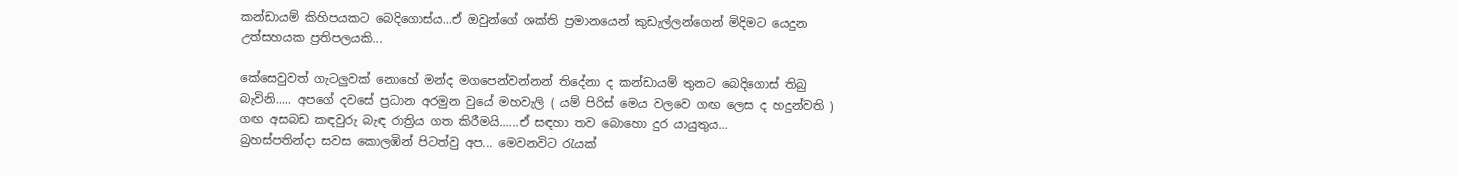කන්ඩායම් කිහිපයකට බෙදිගොස්ය...ඒ ඔවුන්ගේ ශක්ති ප්‍රමානයෙන් කුඩැල්ලන්ගෙන් මිදිමට යෙදුන උත්සහයක ප්‍රතිපලයකි...

කේසෙවුවත් ගැටලුවක් නොහේ මන්ද මගපෙන්වන්නන් තිදේනා ද කන්ඩායම් තුනට බෙදිගොස් තිබු බැවිනි..... අපගේ දවසේ ප්‍රධාන අරමුන වුයේ මහවැලි ( යම් පිරිස් මෙය වලවෙ ගඟ ලෙස ද හදුන්වති ) ගඟ අසබඩ කඳවුරු බැඳ රාත්‍රිය ගත කිරීමයි......ඒ සඳහා තව බොහො දුර යායුතුය...
බ්‍රහස්පතින්දා සවස කොලඹින් පිටත්වු අප... මෙවනවිට රැයක්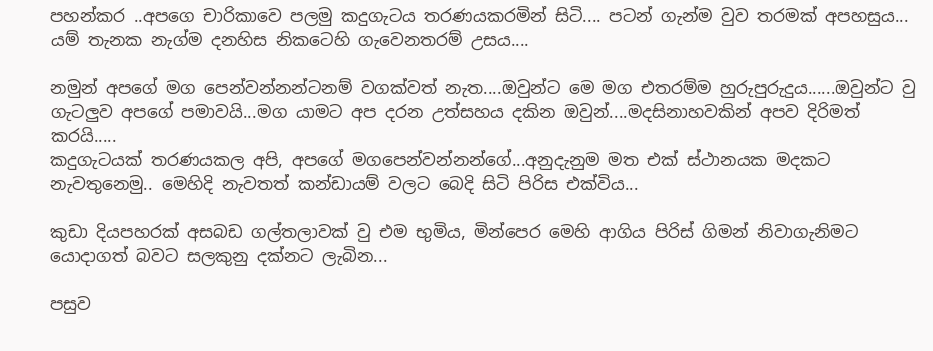පහන්කර ..අපගෙ චාරිකාවෙ පලමු කදුගැටය තරණයකරමින් සිටි.... පටන් ගැන්ම වුව තරමක් අපහසුය... යම් තැනක නැග්ම දනහිස නිකටෙහි ගැවෙනතරම් උසය....

නමුන් අපගේ මග පෙන්වන්නන්ටනම් වගක්වත් නැත....ඔවුන්ට මෙ මග එතරම්ම හුරුපුරුදුය......ඔවුන්ට වු ගැටලුව අපගේ පමාවයි...මග යාමට අප දරන උත්සහය දකින ඔවුන්....මදසිනාහවකින් අපව දිරිමත් කරයි.....
කදුගැටයක් තරණයකල අපි, අපගේ මගපෙන්වන්නන්ගේ...අනුදැනුම මත එක් ස්ථානයක මදකට නැවතුනෙමු.. මෙහිදි නැවතත් කන්ඩායම් වලට බෙදි සිටි පිරිස එක්විය...

කුඩා දියපහරක් අසබඩ ගල්තලාවක් වු එම භුමිය, මින්පෙර මෙහි ආගිය පිරිස් ගිමන් නිවාගැනිමට යොදාගත් බවට සලකුනු දක්නට ලැබින...

පසුව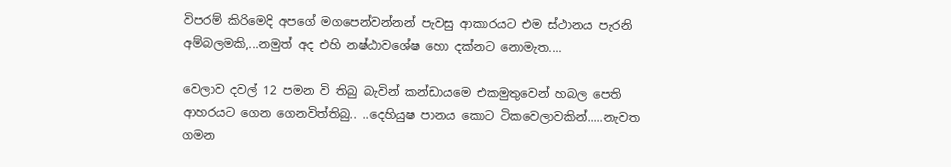විපරම් කිරිමෙදි අපගේ මගපෙන්වන්නන් පැවසු ආකාරයට එම ස්ථානය පැරනි අම්බලමකි,...නමුත් අද එහි නෂ්ඨාවශේෂ හො දක්නට නොමැත....

වෙලාව දවල් 12 පමන වි තිබු බැවින් කන්ඩායමෙ එකමුතුවෙන් හබල පෙති ආහරයට ගෙන ගෙනවිත්තිබු.. ..දෙහියුෂ පානය කොට ටිකවෙලාවකින්.....නැවත ගමන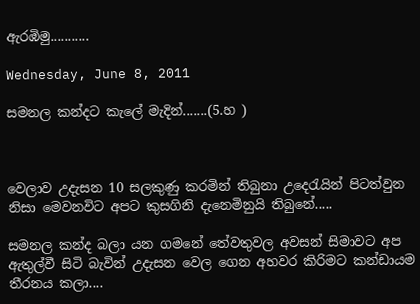ඇරඹිමු...........

Wednesday, June 8, 2011

සමනල කන්දට කැලේ මැදින්.......(5.හ )



වෙලාව උදැසන 10 සලකුණු කරමින් තිබුනා උදෙරැයින් පිටත්වුන නිසා මෙවනවිට අපට කුසගිනි දැනෙමිනුයි තිබුනේ.....

සමනල කන්ද බලා යන ගමනේ තේවතුවල අවසන් සිමාවට අප ඇතුල්වී සිටි බැවින් උදැසන වෙල ගෙන අහවර කිරිමට කන්ඩායම තීරනය කලා....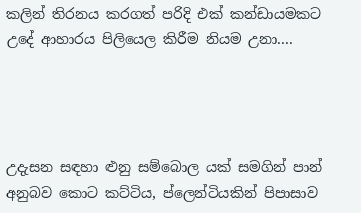කලින් තිරනය කරගත් පරිදි එක් කන්ඩායමකට උදේ ආහාරය පිලියෙල කිරීම නියම උනා....




උදැසන සඳහා ළුනු සම්බොල යක් සමගින් පාන් අනුබව කොට කට්ටිය, ප්ලෙන්ටියකින් පිපාසාව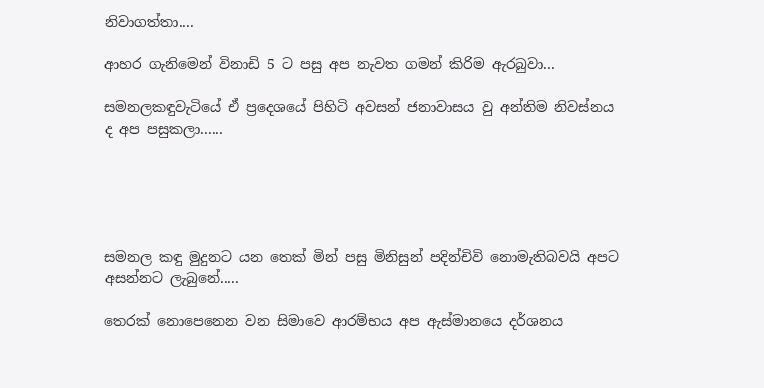නිවාගත්තා....

ආහර ගැනිමෙන් විනාඩි 5 ට පසු අප නැවත ගමන් කිරිම ඇරබුවා...

සමනලකඳුවැටියේ ඒ ප්‍රදෙශයේ පිහිටි අවසන් ජනාවාසය වු අන්තිම නිවස්නය ද අප පසුකලා......





සමනල කඳු මුදුනට යන තෙක් මින් පසු මිනිසුන් පදින්චිවි නොමැතිබවයි අපට අසන්නට ලැබුනේ.....

තෙරක් නොපෙනෙන වන සිමාවෙ ආරම්භය අප ඇස්මානයෙ දර්ශනය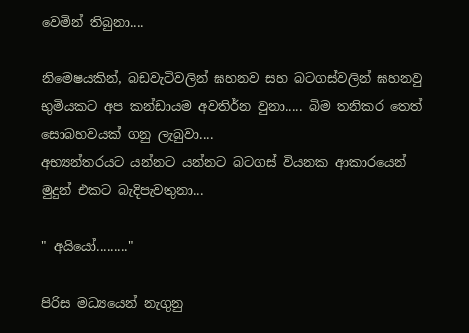වෙමින් තිබුනා....

නිමෙෂයකින්, බඩවැටිවලින් ඝහනව සහ බටගස්වලින් ඝහනවු භුමියකට අප කන්ඩායම අවතිර්න වුනා..... බිම තනිකර තෙත් සොබහවයක් ගනු ලැබුවා....
අභ්‍යන්තරයට යන්නට යන්නට බටගස් වියනක ආකාරයෙන් මුදුන් එකට බැදිපැවතුනා...

" අයියෝ........."

පිරිස මධ්‍යයෙන් නැගුනු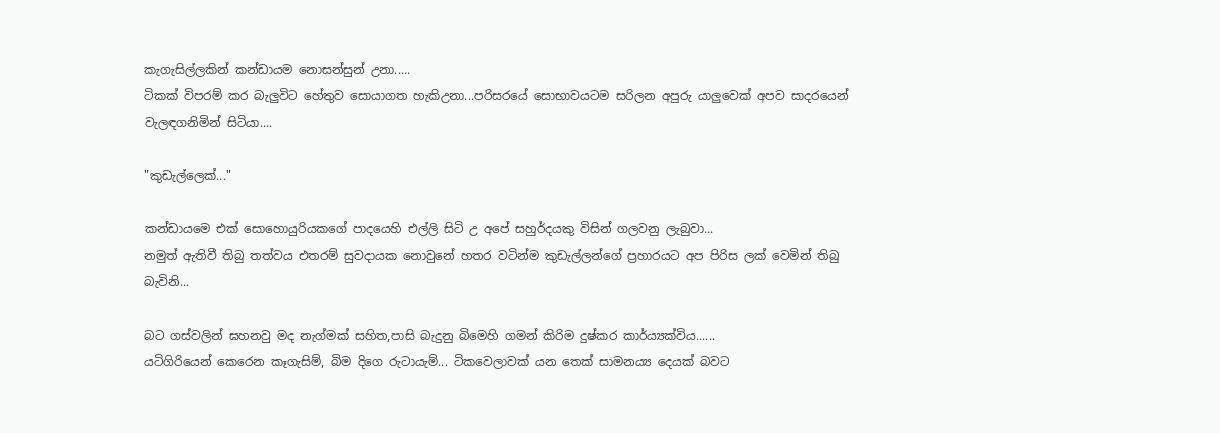කැගැසිල්ලකින් කන්ඩායම නොසන්සුන් උනා.....
ටිකක් විපරම් කර බැලුවිට හේතුව සොයාගත හැකිඋනා...පරිසරයේ සොභාවයටම සරිලන අපුරු යාලුවෙක් අපව සාදරයෙන් වැලඳගනිමින් සිටියා....

"කුඩැල්ලෙක්..."

කන්ඩායමෙ එක් සොහොයුරියකගේ පාදයෙහි එල්ලි සිටි උ අපේ සහුර්දයකු විසින් ගලවනු ලැබුවා...
නමුත් ඇතිවී තිබු තත්වය එතරම් සුවදායක නොවුනේ හතර වටින්ම කුඩැල්ලන්ගේ ප්‍රහාරයට අප පිරිස ලක් වෙමින් තිබු බැවිනි...

බට ගස්වලින් ඝහනවු මද නැග්මක් සහිත,පාසි බැදුනු බිමෙහි ගමන් කිරිම දුෂ්කර කාර්ය්‍යක්විය......
යටිගිරියෙන් කෙරෙන කෑගැසිම්, බිම දිගෙ රුටායැම්... ටිකවෙලාවක් යන තෙක් සාමනය්‍ය දෙයක් බවට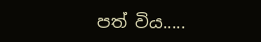පත් විය.....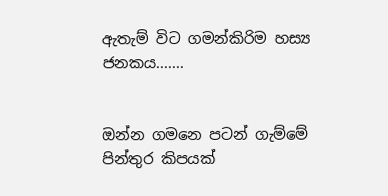ඇතැම් විට ගමන්කිරිම හස්‍ය ජනකය.......


ඔන්න ගමනෙ පටන් ගැම්මේ පින්තුර කිපයක්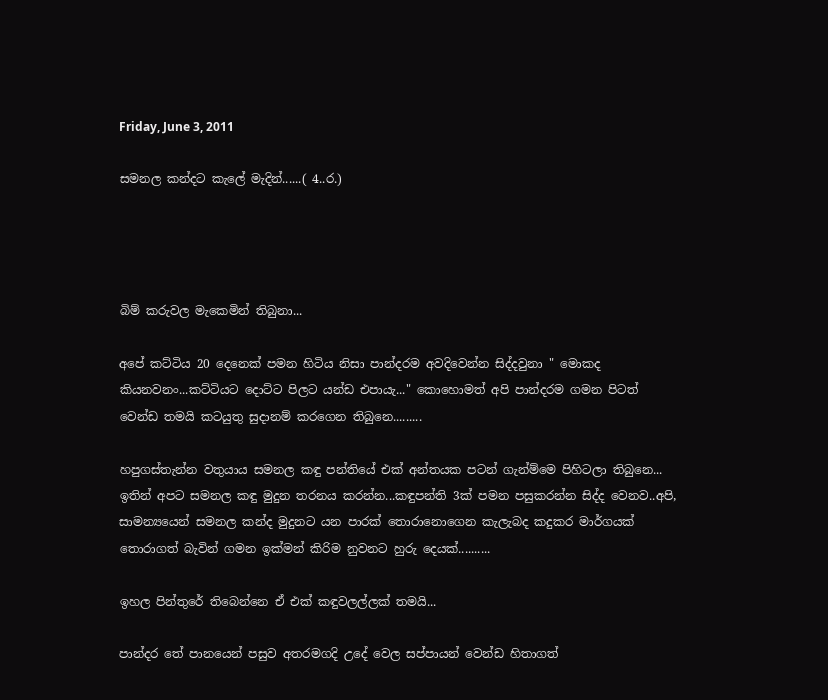Friday, June 3, 2011

සමනල කන්දට කැලේ මැදින්......( 4..ර.)




බිම් කරුවල මැකෙමින් තිබුනා...

අපේ කට්ටිය 20 දෙනෙක් පමන හිටිය නිසා පාන්දරම අවදිවෙන්න සිද්දවුනා " මොකද කියනවනං...කට්ටියට දොට්ට පිලට යන්ඩ එපායැ..." කොහොමත් අපි පාන්දරම ගමන පිටත් වෙන්ඩ තමයි කටයුතු සුදානම් කරගෙන තිබුනෙ.........

හපුගස්තැන්න වතුයාය සමනල කඳු පන්තියේ එක් අන්තයක පටන් ගැන්ම්මෙ පිහිටලා තිබුනෙ... ඉතින් අපට සමනල කඳු මුදුන තරනය කරන්න...කඳුපන්ති 3ක් පමන පසුකරන්න සිද්ද වෙනව..අපි, සාමන්‍යයෙන් සමනල කන්ද මුදුනට යන පාරක් තොරානොගෙන කැලැබද කදුකර මාර්ගයක් තොරාගත් බැවින් ගමන ඉක්මන් කිරිම නුවනට හුරු දෙයක්..........

ඉහල පින්තුරේ තිබෙන්නෙ ඒ එක් කඳුවලල්ලක් තමයි...

පාන්දර තේ පානයෙන් පසුව අතරමගදි උදේ වෙල සප්පායන් වෙන්ඩ හිතාගත්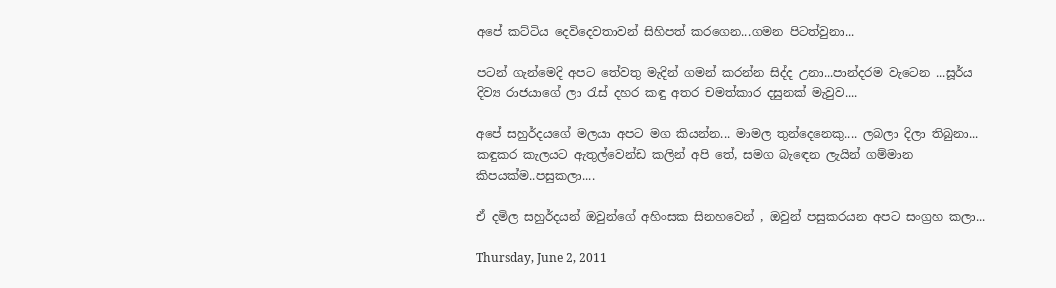අපේ කට්ටිය දෙවිදෙවතාවන් සිහිපත් කරගෙන...ගමන පිටත්වුනා...

පටන් ගැන්මෙදි අපට තේවතු මැදින් ගමන් කරන්න සිද්ද උනා...පාන්දරම වැටෙන ...සූර්ය දිව්‍ය රාජයාගේ ලා රැස් දහර කඳු අතර චමත්කාර දසුනක් මැවුව....

අපේ සහුර්දයගේ මලයා අපට මග කියන්න... මාමල තුන්දෙනෙකු.... ලබලා දිලා තිබුනා... කඳුකර කැලයට ඇතුල්වෙන්ඩ කලින් අපි තේ, සමග බැඳෙන ලැයින් ගම්මාන කිපයක්ම..පසුකලා....

ඒ දමිල සහුර්දයන් ඔවුන්ගේ අහිංසක සිනහවෙන් , ඔවුන් පසුකරයන අපට සංග්‍රහ කලා...

Thursday, June 2, 2011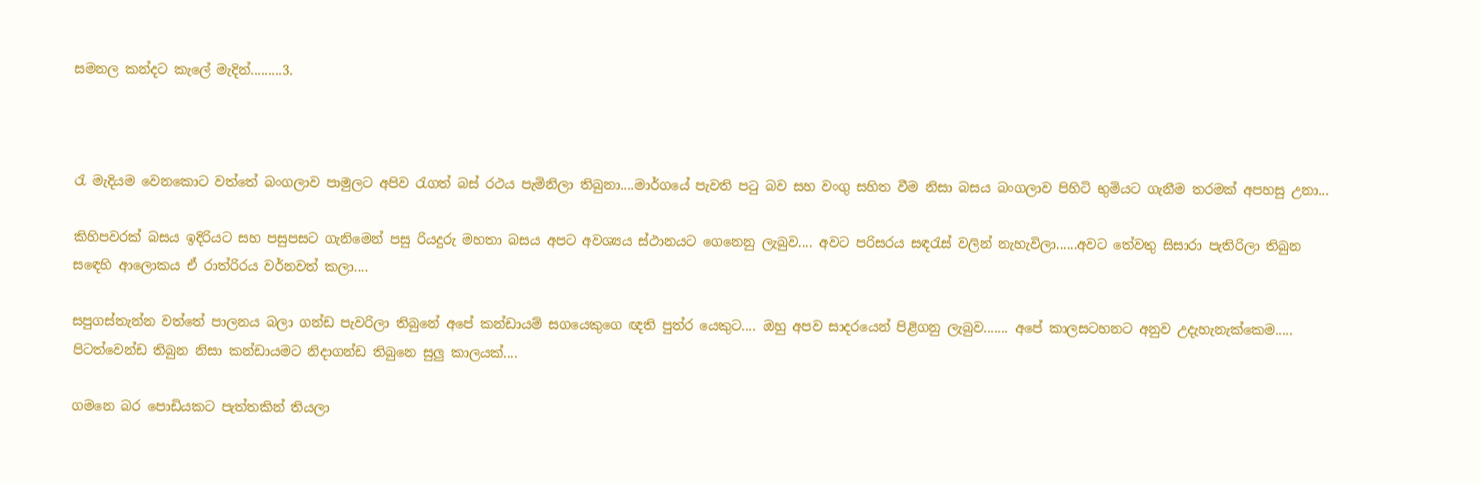සමනල කන්දට කැලේ මැදින්.........3.



රැ මැදියම වෙනකොට වත්තේ බංගලාව පාමුලට අපිව රැගත් බස් රථය පැමිනිලා තිබුනා....මාර්ගයේ පැවති පටු බව සහ වංගු සහිත වීම නිසා බසය බංගලාව පිහිටි භුමියට ගැනීම තරමක් අපහසු උනා...

කිහිපවරක් බසය ඉදිරියට සහ පසුපසට ගැනිමෙන් පසු රියදුරු මහතා බසය අපට අවශ්‍යය ස්ථානයට ගෙනෙනු ලැබුව.... අවට පරිසරය සඳරැස් වලින් නැහැවිලා......අවට තේවතු සිසාරා පැතිරිලා තිබුන සඳෙහි ආලොකය ඒ රාත්රිරය වර්නවත් කලා....

සපුගස්තැන්න වත්තේ පාලනය බලා ගන්ඩ පැවරිලා තිබුනේ අපේ කන්ඩායම් සගයෙකුගෙ ඥති පුත්ර යෙකුට.... ඔහු අපව සාදරයෙන් පිළිගනු ලැබුව....... අපේ කාලසටහනට අනුව උදැහැනැක්කෙම..... පිටත්වෙන්ඩ තිබුන නිසා කන්ඩායමට නිදාගන්ඩ තිබුනෙ සුලු කාලයක්....

ගමනෙ බර පොඩියකට පැත්තකින් තියලා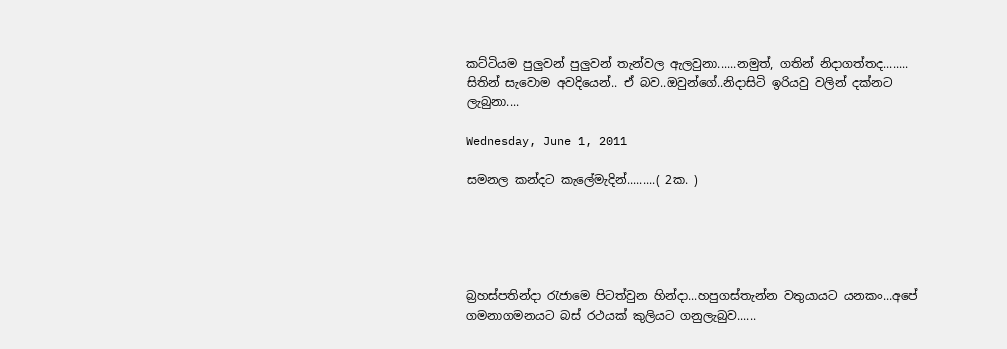කට්ටියම පුලුවන් පුලුවන් තැන්වල ඇලවුනා......නමුත්, ගතින් නිදාගත්තද........ සිතින් සැවොම අවදියෙන්.. ඒ බව..ඔවුන්ගේ..නිදාසිටි ඉරියවු වලින් දක්නට ලැබුනා....

Wednesday, June 1, 2011

සමනල කන්දට කැලේමැදින්.........( 2ක. )





බ්‍රහස්පතින්දා රැජාමෙ පිටත්වුන හින්දා...හපුගස්තැන්න වතුයායට යනකං...අපේ ගමනාගමනයට බස් රථයක් කුලියට ගනුලැබුව......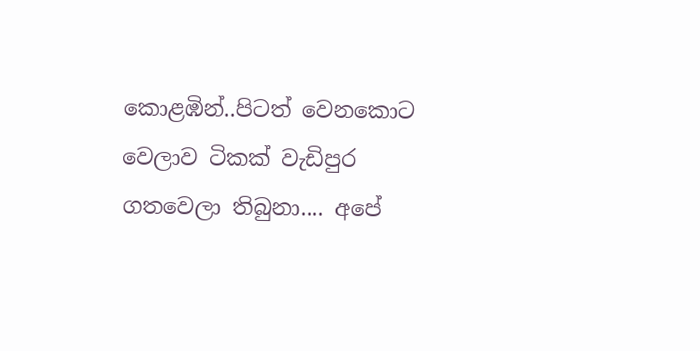කොළඹින්..පිටත් වෙනකොට වෙලාව ටිකක් වැඩිපුර ගතවෙලා තිබුනා.... අපේ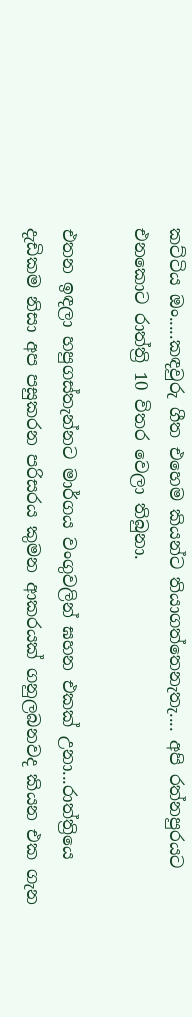කට්ටිය ඔං.....කඳවුරු ගීත එහෙම කියන්ට තියාගත්තෙනැතැ.... අපි රත්නපුරයට එනකොට රාත්ත්‍රි 10 විතර වෙලා තිබුනා.

එතන ඉඳලා හපුගස්තැන්නට මාර්ගය වංගුවලින් ඝහන එකක් උනා...රාත්ත්‍රියෙ දැඩිකම නිසා අප පසුකරන පරිසරය කුමන ආකරයක් ගනුලබනවද කියන එක ගැන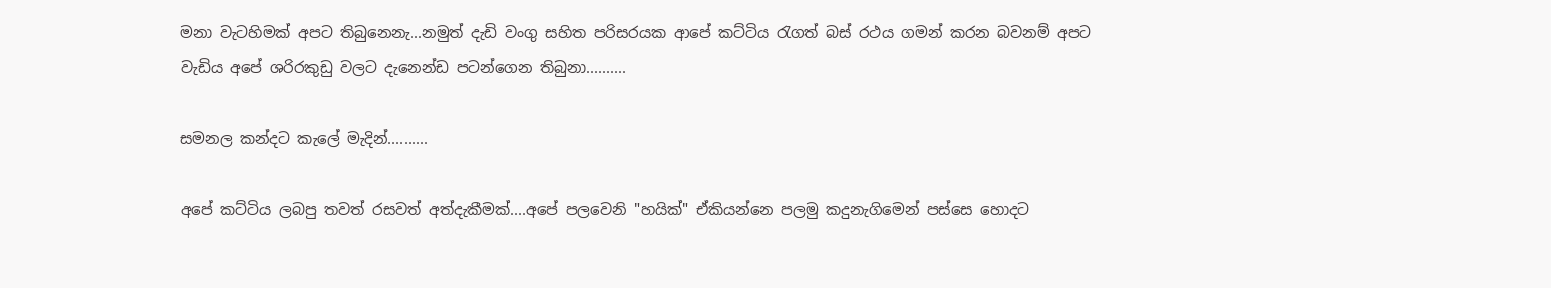මනා වැටහිමක් අපට තිබුනෙනැ...නමුත් දැඩි වංගු සහිත පරිසරයක ආපේ කට්ටිය රැගත් බස් රථය ගමන් කරන බවනම් අපට වැඩිය අපේ ශරිරකුඩු වලට දැනෙන්ඩ පටන්ගෙන තිබුනා..........

සමනල කන්දට කැලේ මැදින්..........

අපේ කට්ටිය ලබපු තවත් රසවත් අත්දැකීමක්....අපේ පලවෙනි "හයික්" ඒකියන්නෙ පලමු කදුනැගිමෙන් පස්සෙ හොදට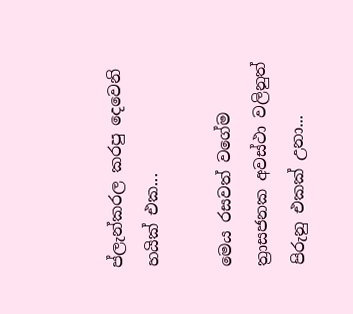ප්ලැන්කරල කරපු දෙවෙනි හයික් එක...

මෙය රසවත් වගේම ත්‍රාසජනක අවස්ථා වලිනුත් පිරුනු එකක් උනා...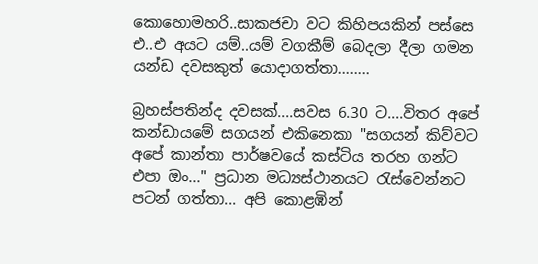කොහොමහරි..සාකජචා වට කිහිපයකින් පස්සෙ එ..එ අයට යම්..යම් වගකීම් බෙදලා දීලා ගමන යන්ඩ දවසකුත් යොදාගත්තා........

බ්‍රහස්පතින්ද දවසක්....සවස 6.30 ට....විතර අපේ කන්ඩායමේ සගයන් එකිනෙකා "සගයන් කිව්වට අපේ කාන්තා පාර්ෂවයේ කස්ටිය තරහ ගන්ට එපා ඔං..." ප්‍රධාන මධ්‍යස්ථානයට රැස්වෙන්නට පටන් ගත්තා... අපි කොළඹින්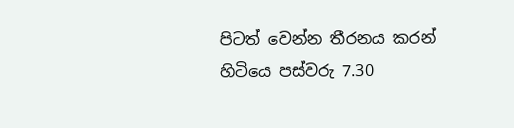පිටත් වෙන්න තීරනය කරන් හිටියෙ පස්වරු 7.30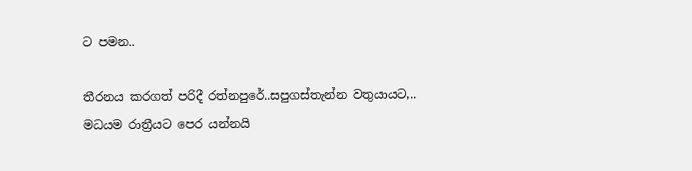ට පමන..

තීරනය කරගත් පරිදී රත්නපුරේ..සපුගස්තැන්න වතුයායට,.. මධයම රාත්‍රීයට පෙර යන්නයි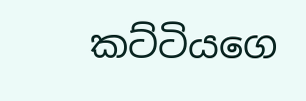කට්ටියගෙ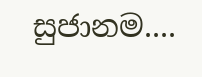සුජානම....